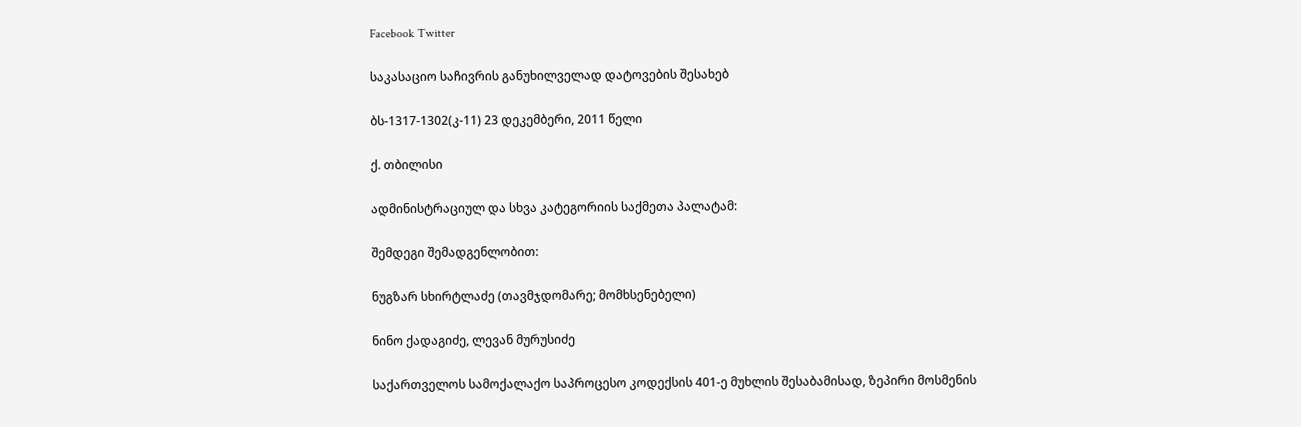Facebook Twitter

საკასაციო საჩივრის განუხილველად დატოვების შესახებ

ბს-1317-1302(კ-11) 23 დეკემბერი, 2011 წელი

ქ. თბილისი

ადმინისტრაციულ და სხვა კატეგორიის საქმეთა პალატამ:

შემდეგი შემადგენლობით:

ნუგზარ სხირტლაძე (თავმჯდომარე; მომხსენებელი)

ნინო ქადაგიძე, ლევან მურუსიძე

საქართველოს სამოქალაქო საპროცესო კოდექსის 401-ე მუხლის შესაბამისად, ზეპირი მოსმენის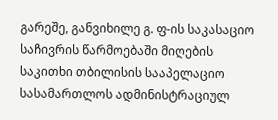გარეშე, განვიხილე გ. ფ-ის საკასაციო საჩივრის წარმოებაში მიღების საკითხი თბილისის სააპელაციო სასამართლოს ადმინისტრაციულ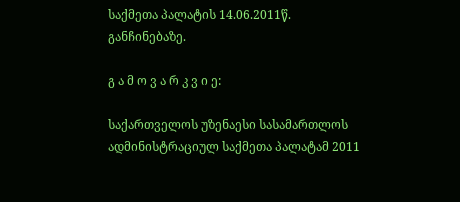საქმეთა პალატის 14.06.2011წ. განჩინებაზე.

გ ა მ ო ვ ა რ კ ვ ი ე:

საქართველოს უზენაესი სასამართლოს ადმინისტრაციულ საქმეთა პალატამ 2011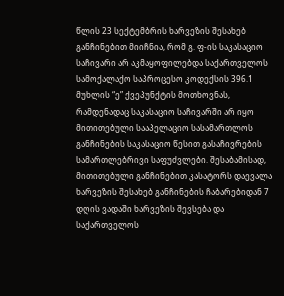წლის 23 სექტემბრის ხარვეზის შესახებ განჩინებით მიიჩნია, რომ გ. ფ-ის საკასაციო საჩივარი არ აკმაყოფილებდა საქართველოს სამოქალაქო საპროცესო კოდექსის 396.1 მუხლის “ე” ქვეპუნქტის მოთხოვნას, რამდენადაც საკასაციო საჩივარში არ იყო მითითებული სააპელაციო სასამართლოს განჩინების საკასაციო წესით გასაჩივრების სამართლებრივი საფუძვლები. შესაბამისად, მითითებული განჩინებით კასატორს დაევალა ხარვეზის შესახებ განჩინების ჩაბარებიდან 7 დღის ვადაში ხარვეზის შევსება და საქართველოს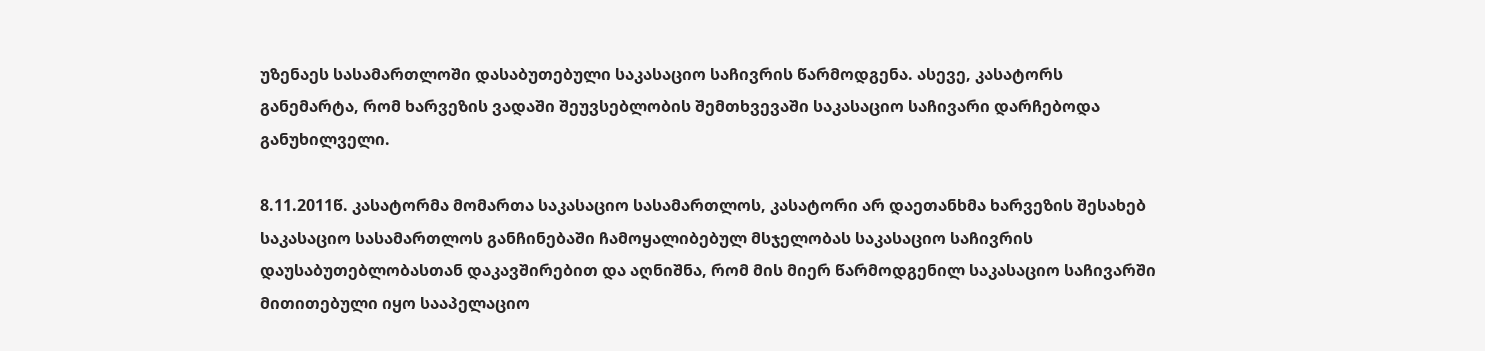უზენაეს სასამართლოში დასაბუთებული საკასაციო საჩივრის წარმოდგენა. ასევე, კასატორს განემარტა, რომ ხარვეზის ვადაში შეუვსებლობის შემთხვევაში საკასაციო საჩივარი დარჩებოდა განუხილველი.

8.11.2011წ. კასატორმა მომართა საკასაციო სასამართლოს, კასატორი არ დაეთანხმა ხარვეზის შესახებ საკასაციო სასამართლოს განჩინებაში ჩამოყალიბებულ მსჯელობას საკასაციო საჩივრის დაუსაბუთებლობასთან დაკავშირებით და აღნიშნა, რომ მის მიერ წარმოდგენილ საკასაციო საჩივარში მითითებული იყო სააპელაციო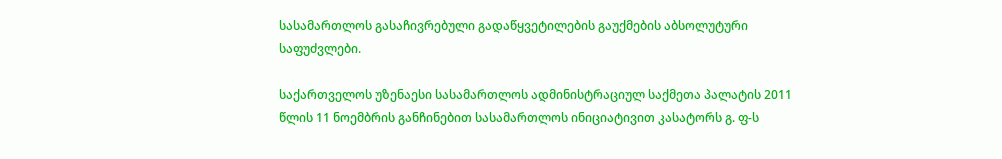სასამართლოს გასაჩივრებული გადაწყვეტილების გაუქმების აბსოლუტური საფუძვლები.

საქართველოს უზენაესი სასამართლოს ადმინისტრაციულ საქმეთა პალატის 2011 წლის 11 ნოემბრის განჩინებით სასამართლოს ინიციატივით კასატორს გ. ფ-ს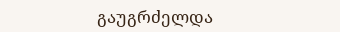გაუგრძელდა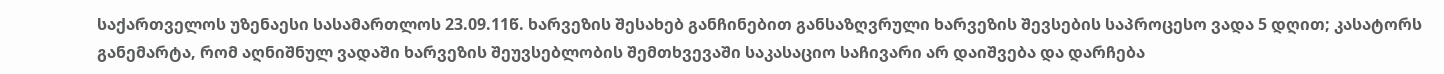საქართველოს უზენაესი სასამართლოს 23.09.11წ. ხარვეზის შესახებ განჩინებით განსაზღვრული ხარვეზის შევსების საპროცესო ვადა 5 დღით; კასატორს განემარტა, რომ აღნიშნულ ვადაში ხარვეზის შეუვსებლობის შემთხვევაში საკასაციო საჩივარი არ დაიშვება და დარჩება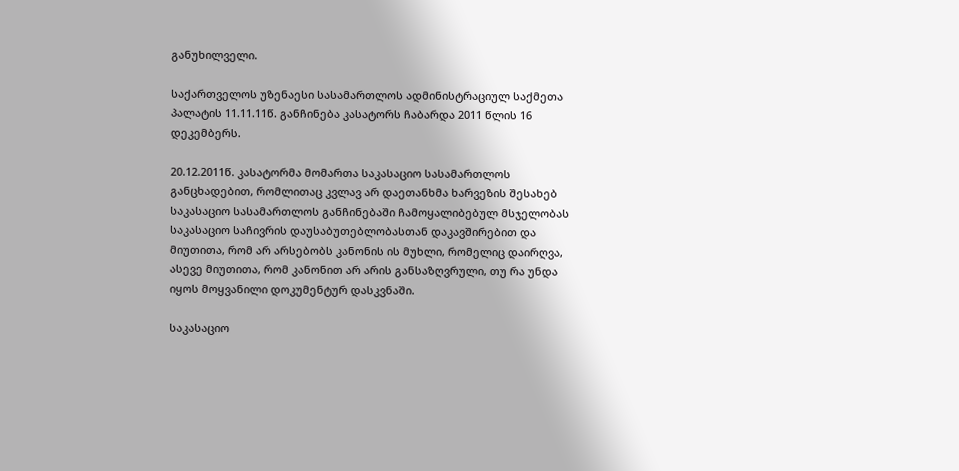განუხილველი.

საქართველოს უზენაესი სასამართლოს ადმინისტრაციულ საქმეთა პალატის 11.11.11წ. განჩინება კასატორს ჩაბარდა 2011 წლის 16 დეკემბერს.

20.12.2011წ. კასატორმა მომართა საკასაციო სასამართლოს განცხადებით, რომლითაც კვლავ არ დაეთანხმა ხარვეზის შესახებ საკასაციო სასამართლოს განჩინებაში ჩამოყალიბებულ მსჯელობას საკასაციო საჩივრის დაუსაბუთებლობასთან დაკავშირებით და მიუთითა, რომ არ არსებობს კანონის ის მუხლი, რომელიც დაირღვა, ასევე მიუთითა, რომ კანონით არ არის განსაზღვრული, თუ რა უნდა იყოს მოყვანილი დოკუმენტურ დასკვნაში.

საკასაციო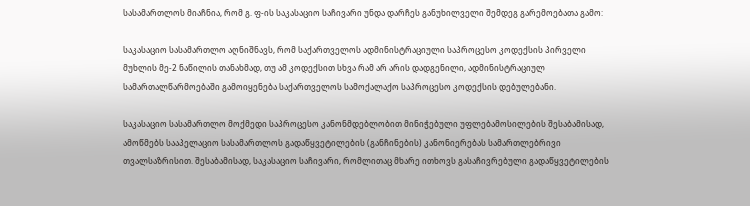სასამართლოს მიაჩნია, რომ გ. ფ-ის საკასაციო საჩივარი უნდა დარჩეს განუხილველი შემდეგ გარემოებათა გამო:

საკასაციო სასამართლო აღნიშნავს, რომ საქართველოს ადმინისტრაციული საპროცესო კოდექსის პირველი მუხლის მე-2 ნაწილის თანახმად, თუ ამ კოდექსით სხვა რამ არ არის დადგენილი, ადმინისტრაციულ სამართალწარმოებაში გამოიყენება საქართველოს სამოქალაქო საპროცესო კოდექსის დებულებანი.

საკასაციო სასამართლო მოქმედი საპროცესო კანონმდებლობით მინიჭებული უფლებამოსილების შესაბამისად, ამოწმებს სააპელაციო სასამართლოს გადაწყვეტილების (განჩინების) კანონიერებას სამართლებრივი თვალსაზრისით. შესაბამისად, საკასაციო საჩივარი, რომლითაც მხარე ითხოვს გასაჩივრებული გადაწყვეტილების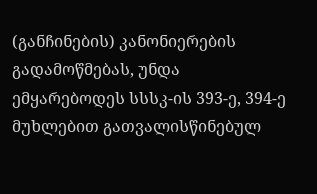(განჩინების) კანონიერების გადამოწმებას, უნდა ემყარებოდეს სსსკ-ის 393-ე, 394-ე მუხლებით გათვალისწინებულ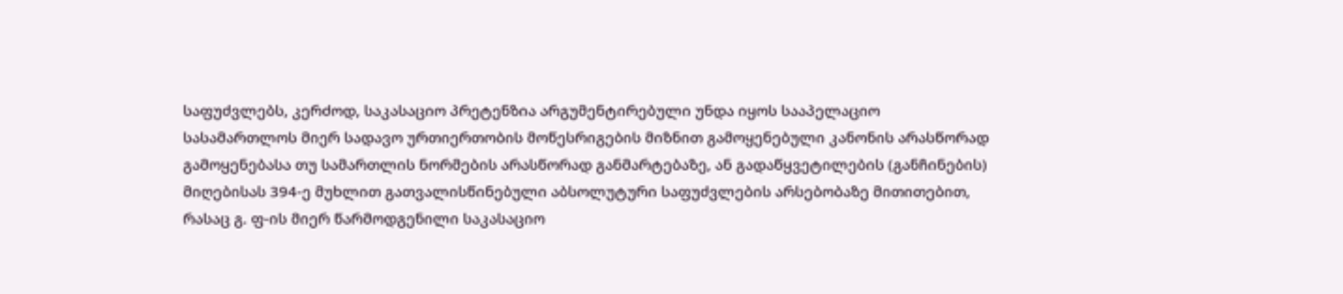საფუძვლებს, კერძოდ, საკასაციო პრეტენზია არგუმენტირებული უნდა იყოს სააპელაციო სასამართლოს მიერ სადავო ურთიერთობის მოწესრიგების მიზნით გამოყენებული კანონის არასწორად გამოყენებასა თუ სამართლის ნორმების არასწორად განმარტებაზე, ან გადაწყვეტილების (განჩინების) მიღებისას 394-ე მუხლით გათვალისწინებული აბსოლუტური საფუძვლების არსებობაზე მითითებით, რასაც გ. ფ-ის მიერ წარმოდგენილი საკასაციო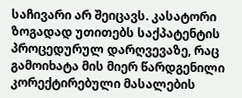საჩივარი არ შეიცავს. კასატორი ზოგადად უთითებს საქპატენტის პროცედურულ დარღვევაზე, რაც გამოიხატა მის მიერ წარდგენილი კორექტირებული მასალების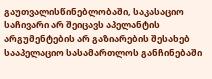გაუთვალისწინებლობაში, საკასაციო საჩივარი არ შეიცავს აპელანტის არგუმენტების არ გაზიარების შესახებ სააპელაციო სასამართლოს განჩინებაში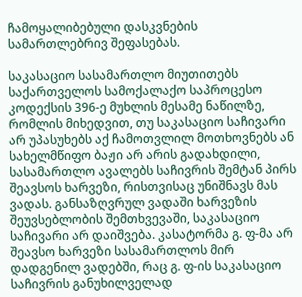ჩამოყალიბებული დასკვნების სამართლებრივ შეფასებას.

საკასაციო სასამართლო მიუთითებს საქართველოს სამოქალაქო საპროცესო კოდექსის 396-ე მუხლის მესამე ნაწილზე, რომლის მიხედვით, თუ საკასაციო საჩივარი არ უპასუხებს აქ ჩამოთვლილ მოთხოვნებს ან სახელმწიფო ბაჟი არ არის გადახდილი, სასამართლო ავალებს საჩივრის შემტან პირს შეავსოს ხარვეზი, რისთვისაც უნიშნავს მას ვადას. განსაზღვრულ ვადაში ხარვეზის შეუვსებლობის შემთხვევაში, საკასაციო საჩივარი არ დაიშვება. კასატორმა გ. ფ-მა არ შეავსო ხარვეზი სასამართლოს მირ დადგენილ ვადებში, რაც გ. ფ-ის საკასაციო საჩივრის განუხილველად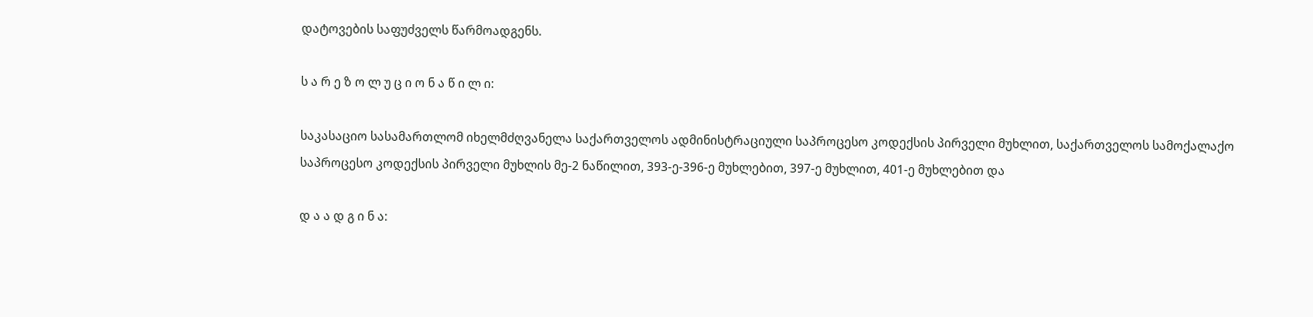დატოვების საფუძველს წარმოადგენს.

ს ა რ ე ზ ო ლ უ ც ი ო ნ ა წ ი ლ ი:

საკასაციო სასამართლომ იხელმძღვანელა საქართველოს ადმინისტრაციული საპროცესო კოდექსის პირველი მუხლით, საქართველოს სამოქალაქო საპროცესო კოდექსის პირველი მუხლის მე-2 ნაწილით, 393-ე-396-ე მუხლებით, 397-ე მუხლით, 401-ე მუხლებით და

დ ა ა დ გ ი ნ ა: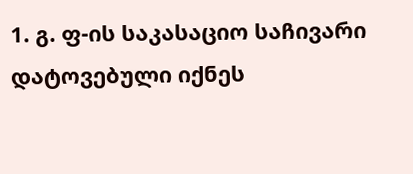1. გ. ფ-ის საკასაციო საჩივარი დატოვებული იქნეს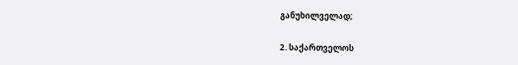განუხილველად;

2. საქართველოს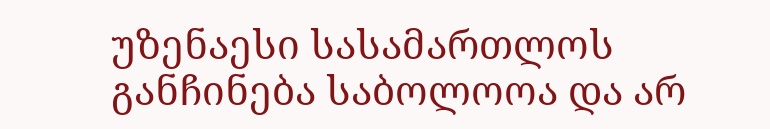უზენაესი სასამართლოს განჩინება საბოლოოა და არ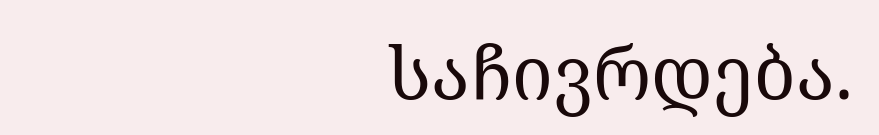საჩივრდება.